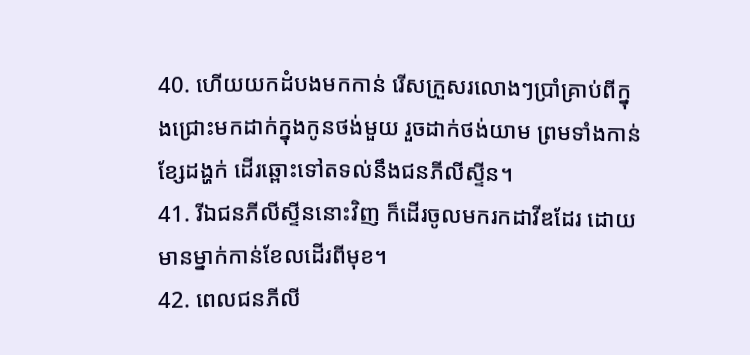40. ហើយយកដំបងមកកាន់ រើសក្រួសរលោងៗប្រាំគ្រាប់ពីក្នុងជ្រោះមកដាក់ក្នុងកូនថង់មួយ រួចដាក់ថង់យាម ព្រមទាំងកាន់ខ្សែដង្ហក់ ដើរឆ្ពោះទៅតទល់នឹងជនភីលីស្ទីន។
41. រីឯជនភីលីស្ទីននោះវិញ ក៏ដើរចូលមករកដាវីឌដែរ ដោយមានម្នាក់កាន់ខែលដើរពីមុខ។
42. ពេលជនភីលី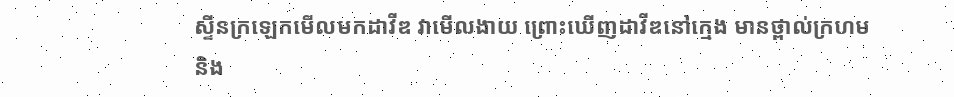ស្ទីនក្រឡេកមើលមកដាវីឌ វាមើលងាយ ព្រោះឃើញដាវីឌនៅក្មេង មានថ្ពាល់ក្រហម និង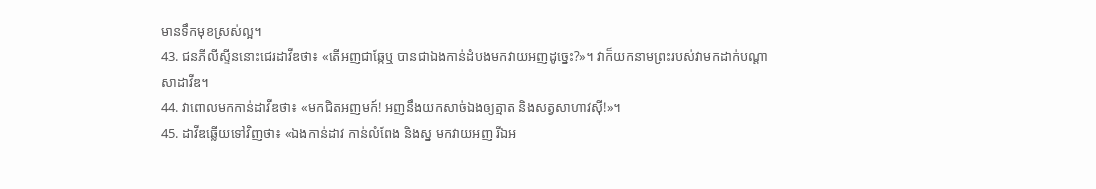មានទឹកមុខស្រស់ល្អ។
43. ជនភីលីស្ទីននោះជេរដាវីឌថា៖ «តើអញជាឆ្កែឬ បានជាឯងកាន់ដំបងមកវាយអញដូច្នេះ?»។ វាក៏យកនាមព្រះរបស់វាមកដាក់បណ្ដាសាដាវីឌ។
44. វាពោលមកកាន់ដាវីឌថា៖ «មកជិតអញមក៍! អញនឹងយកសាច់ឯងឲ្យត្មាត និងសត្វសាហាវស៊ី!»។
45. ដាវីឌឆ្លើយទៅវិញថា៖ «ឯងកាន់ដាវ កាន់លំពែង និងស្ន មកវាយអញ រីឯអ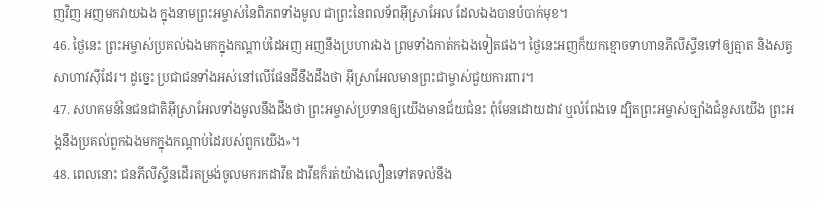ញវិញ អញមកវាយឯង ក្នុងនាមព្រះអម្ចាស់នៃពិភពទាំងមូល ជាព្រះនៃពលទ័ពអ៊ីស្រាអែល ដែលឯងបានបំបាក់មុខ។
46. ថ្ងៃនេះ ព្រះអម្ចាស់ប្រគល់ឯងមកក្នុងកណ្ដាប់ដៃអញ អញនឹងប្រហារឯង ព្រមទាំងកាត់កឯងទៀតផង។ ថ្ងៃនេះអញក៏យកខ្មោចទាហានភីលីស្ទីនទៅឲ្យត្មាត និងសត្វសាហាវស៊ីដែរ។ ដូច្នេះ ប្រជាជនទាំងអស់នៅលើផែនដីនឹងដឹងថា អ៊ីស្រាអែលមានព្រះជាម្ចាស់ជួយការពារ។
47. សហគមន៍នៃជនជាតិអ៊ីស្រាអែលទាំងមូលនឹងដឹងថា ព្រះអម្ចាស់ប្រទានឲ្យយើងមានជ័យជំនះ ពុំមែនដោយដាវ ឬលំពែងទេ ដ្បិតព្រះអម្ចាស់ច្បាំងជំនួសយើង ព្រះអង្គនឹងប្រគល់ពួកឯងមកក្នុងកណ្ដាប់ដៃរបស់ពួកយើង»។
48. ពេលនោះ ជនភីលីស្ទីនដើរតម្រង់ចូលមករកដាវីឌ ដាវីឌក៏រត់យ៉ាងលឿនទៅតទល់នឹង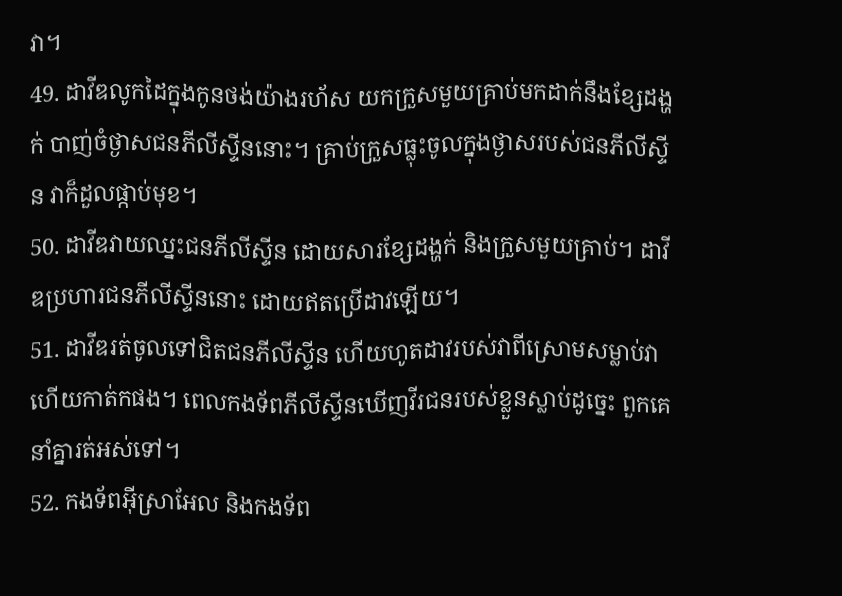វា។
49. ដាវីឌលូកដៃក្នុងកូនថង់យ៉ាងរហ័ស យកក្រួសមួយគ្រាប់មកដាក់នឹងខ្សែដង្ហក់ បាញ់ចំថ្ងាសជនភីលីស្ទីននោះ។ គ្រាប់ក្រួសធ្លុះចូលក្នុងថ្ងាសរបស់ជនភីលីស្ទីន វាក៏ដួលផ្កាប់មុខ។
50. ដាវីឌវាយឈ្នះជនភីលីស្ទីន ដោយសារខ្សែដង្ហក់ និងក្រួសមួយគ្រាប់។ ដាវីឌប្រហារជនភីលីស្ទីននោះ ដោយឥតប្រើដាវឡើយ។
51. ដាវីឌរត់ចូលទៅជិតជនភីលីស្ទីន ហើយហូតដាវរបស់វាពីស្រោមសម្លាប់វា ហើយកាត់កផង។ ពេលកងទ័ពភីលីស្ទីនឃើញវីរជនរបស់ខ្លួនស្លាប់ដូច្នេះ ពួកគេនាំគ្នារត់អស់ទៅ។
52. កងទ័ពអ៊ីស្រាអែល និងកងទ័ព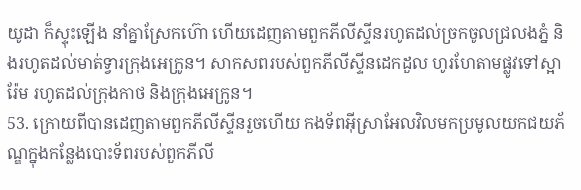យូដា ក៏ស្ទុះឡើង នាំគ្នាស្រែកហ៊ោ ហើយដេញតាមពួកភីលីស្ទីនរហូតដល់ច្រកចូលជ្រលងភ្នំ និងរហូតដល់មាត់ទ្វារក្រុងអេក្រូន។ សាកសពរបស់ពួកភីលីស្ទីនដេកដួល ហូរហែតាមផ្លូវទៅស្អារ៉ែម រហូតដល់ក្រុងកាថ និងក្រុងអេក្រូន។
53. ក្រោយពីបានដេញតាមពួកភីលីស្ទីនរួចហើយ កងទ័ពអ៊ីស្រាអែលវិលមកប្រមូលយកជយភ័ណ្ឌក្នុងកន្លែងបោះទ័ពរបស់ពួកភីលី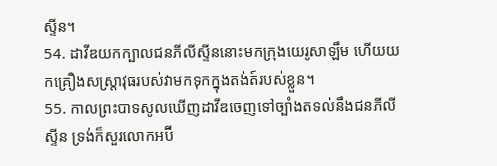ស្ទីន។
54. ដាវីឌយកក្បាលជនភីលីស្ទីននោះមកក្រុងយេរូសាឡឹម ហើយយកគ្រឿងសស្ត្រាវុធរបស់វាមកទុកក្នុងតង់ត៍របស់ខ្លួន។
55. កាលព្រះបាទសូលឃើញដាវីឌចេញទៅច្បាំងតទល់នឹងជនភីលីស្ទីន ទ្រង់ក៏សួរលោកអប៊ី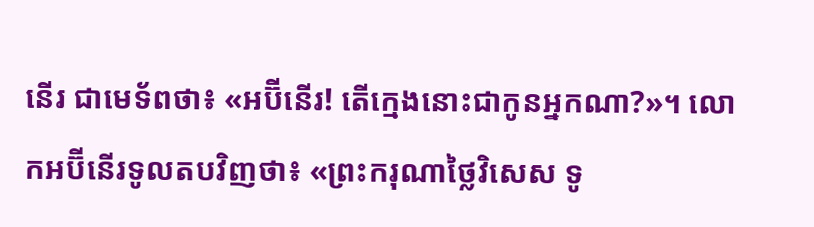នើរ ជាមេទ័ពថា៖ «អប៊ីនើរ! តើក្មេងនោះជាកូនអ្នកណា?»។ លោកអប៊ីនើរទូលតបវិញថា៖ «ព្រះករុណាថ្លៃវិសេស ទូ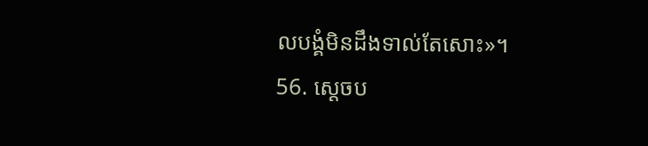លបង្គំមិនដឹងទាល់តែសោះ»។
56. ស្ដេចប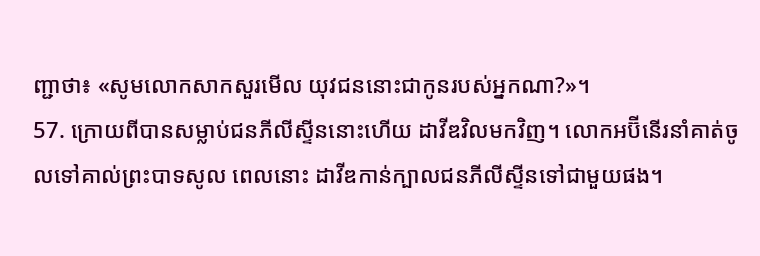ញ្ជាថា៖ «សូមលោកសាកសួរមើល យុវជននោះជាកូនរបស់អ្នកណា?»។
57. ក្រោយពីបានសម្លាប់ជនភីលីស្ទីននោះហើយ ដាវីឌវិលមកវិញ។ លោកអប៊ីនើរនាំគាត់ចូលទៅគាល់ព្រះបាទសូល ពេលនោះ ដាវីឌកាន់ក្បាលជនភីលីស្ទីនទៅជាមួយផង។